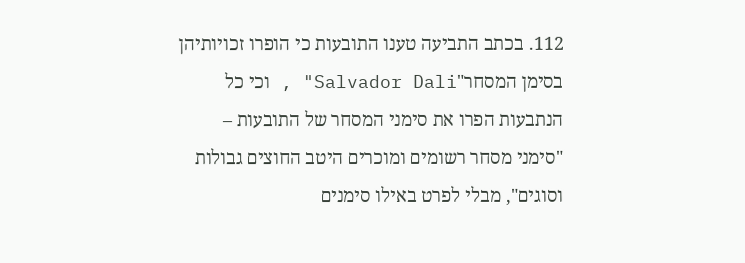112. בכתב התביעה טענו התובעות כי הופרו זכויותיהן בסימן המסחר"Salvador Dali" , וכי כל הנתבעות הפרו את סימני המסחר של התובעות – "סימני מסחר רשומים ומוכרים היטב החוצים גבולות וסוגים", מבלי לפרט באילו סימנים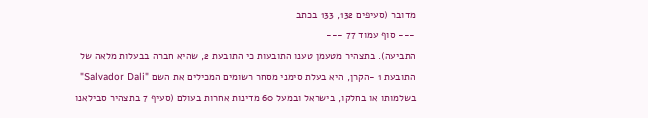מדובר (סעיפים 132, 133 בכתב
--- סוף עמוד 77 ---
התביעה). בתצהיר מטעמן טענו התובעות כי התובעת 2, שהיא חברה בבעלות מלאה של התובעת 1 -הקרן, היא בעלת סימני מסחר רשומים המכילים את השם "Salvador Dali" בשלמותו או בחלקו, בישראל ובמעל 60 מדינות אחרות בעולם (סעיף 7 בתצהיר סבילאנו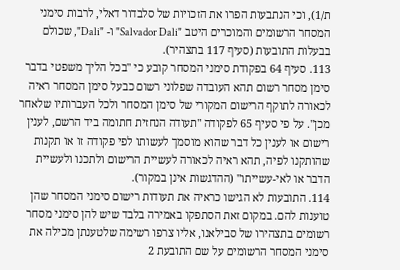ת/1), וכי הנתבעות הפרו את הזכויות של סלבדור דאלי, לרבות סימני המסחר הרשומים והמוכרים היטב "Salvador Dali" ו- "Dali", שכולם בבעלות התובעות (סעיף 117 בתצהיר).
113. סעיף 64 בפקודת סימני המסחר קובע כי "בכל הליך משפטי בדבר סימן מסחר רשום תהא העובדה שפלוני רשום כבעל סימן המסחר ראיה לכאורה לתוקף הרישום המקורי של סימן המסחר ולכל העברותיו שלאחר מכן". על פי סעיף 65 לפקודה "תעודה הנחזית חתומה ביד הרשם, לענין רישום או לענין כל דבר שהוא מוסמך לעשותו לפי פקודה זו או תקנות שהותקנו לפיה, תהא ראיה לכאורה לעשיית הרישום ולתכנו ולעשיית הדבר או לאי-עשייתו" (ההדגשות אינן במקור).
114. התובעות לא הגישו כראיה את תעודות רישום סימני המסחר שהן טוענות להם. במקום זאת הסתפקו באמירה בלבד שיש להן סימני מסחר רשומים בתצהירו של סבילאנו, אליו צרפו רשימה שלטענתן מכילה את סימני המסחר הרשומים על שם התובעת 2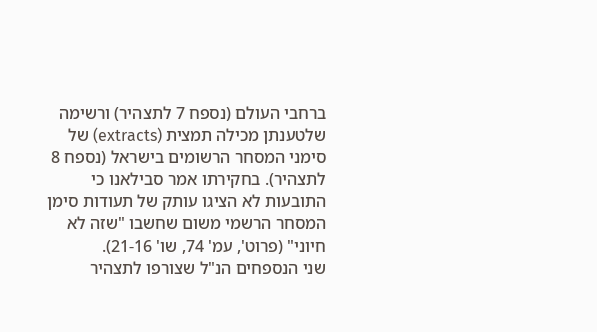ברחבי העולם (נספח 7 לתצהיר) ורשימה שלטענתן מכילה תמצית (extracts) של סימני המסחר הרשומים בישראל (נספח 8 לתצהיר). בחקירתו אמר סבילאנו כי התובעות לא הציגו עותק של תעודות סימן המסחר הרשמי משום שחשבו "שזה לא חיוני" (פרוט', עמ' 74, שו' 21-16).
שני הנספחים הנ"ל שצורפו לתצהיר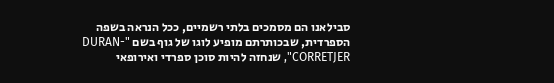סבילאנו הם מסמכים בלתי רשמיים, ככל הנראה בשפה הספרדית, שבכותרתם מופיע לוגו של גוף בשם "DURAN-CORRETJER", שנחזה להיות סוכן ספרדי ואירופאי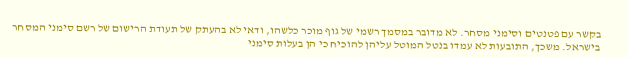בקשר עם פטנטים וסימני מסחר. לא מדובר במסמך רשמי של גוף מוכר כלשהו, ודאי לא בהעתק של תעודת הרישום של רשם סימני המסחר בישראל. משכך, התובעות לא עמדו בנטל המוטל עליהן להוכיח כי הן בעלות סימני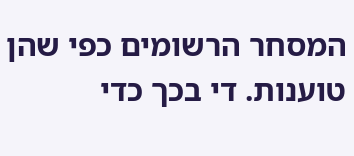המסחר הרשומים כפי שהן טוענות. די בכך כדי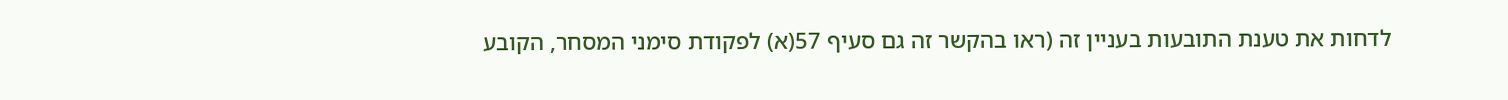לדחות את טענת התובעות בעניין זה (ראו בהקשר זה גם סעיף 57(א) לפקודת סימני המסחר, הקובע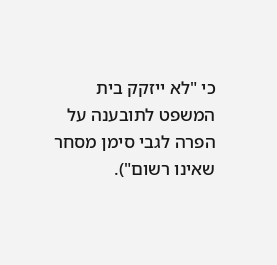כי "לא ייזקק בית המשפט לתובענה על הפרה לגבי סימן מסחר שאינו רשום").